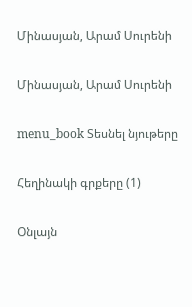Մինասյան, Արամ Սուրենի

Մինասյան, Արամ Սուրենի

menu_book Տեսնել նյութերը

Հեղինակի գրքերը (1)

Օնլայն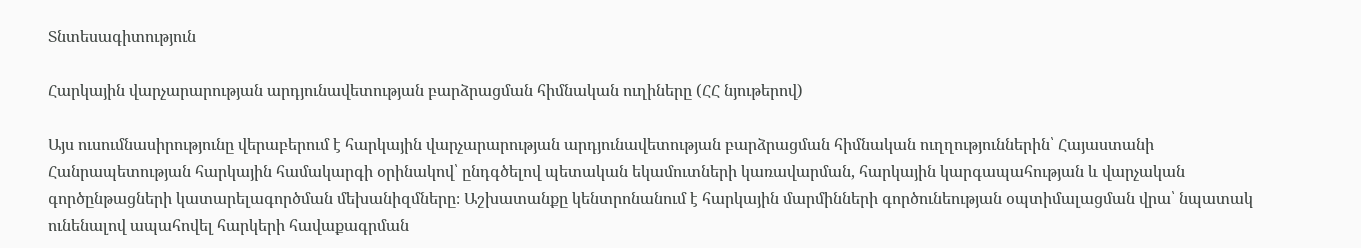Տնտեսագիտություն

Հարկային վարչարարության արդյունավետության բարձրացման հիմնական ուղիները (ՀՀ նյութերով)

Այս ուսումնասիրությունը վերաբերում է հարկային վարչարարության արդյունավետության բարձրացման հիմնական ուղղություններին՝ Հայաստանի Հանրապետության հարկային համակարգի օրինակով՝ ընդգծելով պետական եկամուտների կառավարման, հարկային կարգապահության և վարչական գործընթացների կատարելագործման մեխանիզմները։ Աշխատանքը կենտրոնանում է հարկային մարմինների գործունեության օպտիմալացման վրա՝ նպատակ ունենալով ապահովել հարկերի հավաքագրման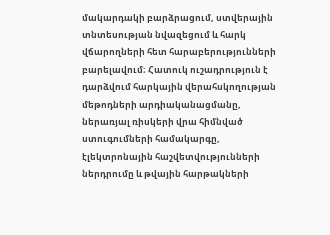մակարդակի բարձրացում, ստվերային տնտեսության նվազեցում և հարկ վճարողների հետ հարաբերությունների բարելավում։ Հատուկ ուշադրություն է դարձվում հարկային վերահսկողության մեթոդների արդիականացմանը, ներառյալ ռիսկերի վրա հիմնված ստուգումների համակարգը, էլեկտրոնային հաշվետվությունների ներդրումը և թվային հարթակների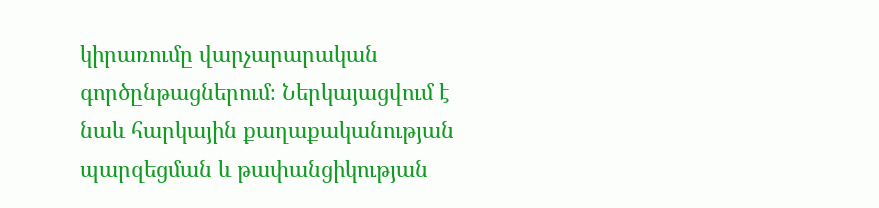կիրառումը վարչարարական գործընթացներում։ Ներկայացվում է նաև հարկային քաղաքականության պարզեցման և թափանցիկության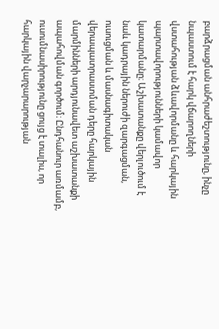բարձրացման անհրաժեշտությունը, ինչը նպաստում է հարկ վճարողների վստահության ձևավորմանը և հարկային պարտավորությունների կամավոր կատարմանը։ Աշխատանքը վերլուծում է նաև կադրային ներուժի զարգացման, ուսուցման և մասնագիտական վերապատրաստման դերը հարկային մարմինների արդյունավետ աշխատանքի ապահովման գործում։ Ընդհանուր առմամբ, ուսումնասիրությունը ցույց է տալիս, որ հարկային վարչարարության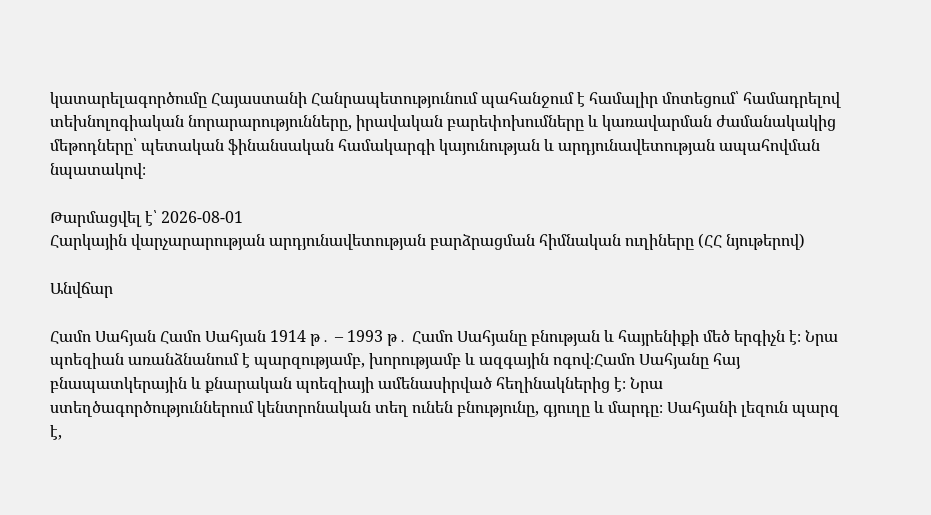կատարելագործումը Հայաստանի Հանրապետությունում պահանջում է համալիր մոտեցում՝ համադրելով տեխնոլոգիական նորարարությունները, իրավական բարեփոխումները և կառավարման ժամանակակից մեթոդները՝ պետական ֆինանսական համակարգի կայունության և արդյունավետության ապահովման նպատակով։

Թարմացվել է՝ 2026-08-01
Հարկային վարչարարության արդյունավետության բարձրացման հիմնական ուղիները (ՀՀ նյութերով)

Անվճար

Համո Սահյան Համո Սահյան 1914 թ․ – 1993 թ․ Համո Սահյանը բնության և հայրենիքի մեծ երգիչն է։ Նրա պոեզիան առանձնանում է պարզությամբ, խորությամբ և ազգային ոգով։Համո Սահյանը հայ բնապատկերային և քնարական պոեզիայի ամենասիրված հեղինակներից է։ Նրա ստեղծագործություններում կենտրոնական տեղ ունեն բնությունը, գյուղը և մարդը։ Սահյանի լեզուն պարզ է,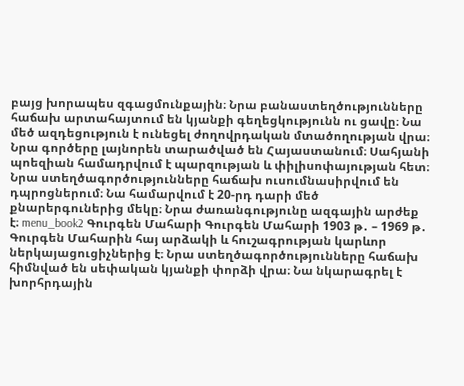բայց խորապես զգացմունքային։ Նրա բանաստեղծությունները հաճախ արտահայտում են կյանքի գեղեցկությունն ու ցավը։ Նա մեծ ազդեցություն է ունեցել ժողովրդական մտածողության վրա։ Նրա գործերը լայնորեն տարածված են Հայաստանում։ Սահյանի պոեզիան համադրվում է պարզության և փիլիսոփայության հետ։ Նրա ստեղծագործությունները հաճախ ուսումնասիրվում են դպրոցներում։ Նա համարվում է 20-րդ դարի մեծ քնարերգուներից մեկը։ Նրա ժառանգությունը ազգային արժեք է։ menu_book2 Գուրգեն Մահարի Գուրգեն Մահարի 1903 թ․ – 1969 թ․ Գուրգեն Մահարին հայ արձակի և հուշագրության կարևոր ներկայացուցիչներից է։ Նրա ստեղծագործությունները հաճախ հիմնված են սեփական կյանքի փորձի վրա։ Նա նկարագրել է խորհրդային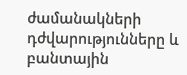ժամանակների դժվարությունները և բանտային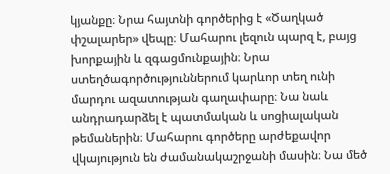կյանքը։ Նրա հայտնի գործերից է «Ծաղկած փշալարեր» վեպը։ Մահարու լեզուն պարզ է, բայց խորքային և զգացմունքային։ Նրա ստեղծագործություններում կարևոր տեղ ունի մարդու ազատության գաղափարը։ Նա նաև անդրադարձել է պատմական և սոցիալական թեմաներին։ Մահարու գործերը արժեքավոր վկայություն են ժամանակաշրջանի մասին։ Նա մեծ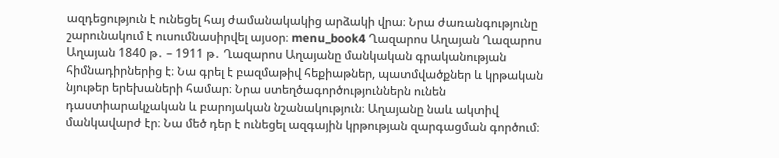ազդեցություն է ունեցել հայ ժամանակակից արձակի վրա։ Նրա ժառանգությունը շարունակում է ուսումնասիրվել այսօր։ menu_book4 Ղազարոս Աղայան Ղազարոս Աղայան 1840 թ․ – 1911 թ․ Ղազարոս Աղայանը մանկական գրականության հիմնադիրներից է։ Նա գրել է բազմաթիվ հեքիաթներ, պատմվածքներ և կրթական նյութեր երեխաների համար։ Նրա ստեղծագործություններն ունեն դաստիարակչական և բարոյական նշանակություն։ Աղայանը նաև ակտիվ մանկավարժ էր։ Նա մեծ դեր է ունեցել ազգային կրթության զարգացման գործում։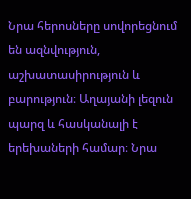Նրա հերոսները սովորեցնում են ազնվություն, աշխատասիրություն և բարություն։ Աղայանի լեզուն պարզ և հասկանալի է երեխաների համար։ Նրա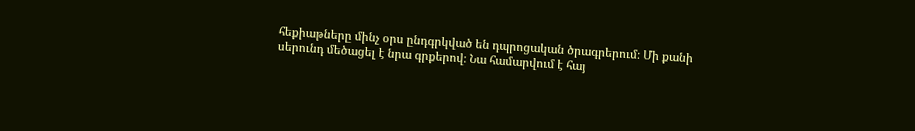հեքիաթները մինչ օրս ընդգրկված են դպրոցական ծրագրերում։ Մի քանի սերունդ մեծացել է նրա գրքերով։ Նա համարվում է հայ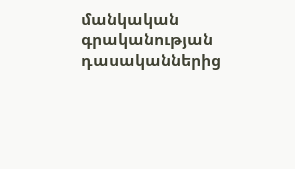մանկական գրականության դասականներից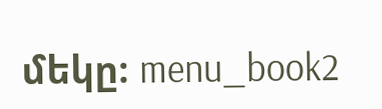մեկը։ menu_book2